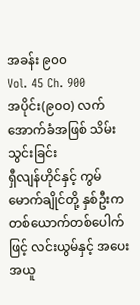အခန်း ၉၀၀
Vol. 45 Ch. 900
အပိုင်း(၉၀ဝ) လက်အောက်ခံအဖြစ် သိမ်းသွင်းခြင်း
ရှီလျန်ဟိုင်နှင့် ကွမ်မောက်ချိုင်တို့ နှစ်ဦးက တစ်ယောက်တစ်ပေါက်ဖြင့် လင်းယွမ်နှင့် အပေးအယူ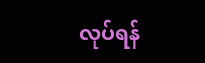လုပ်ရန်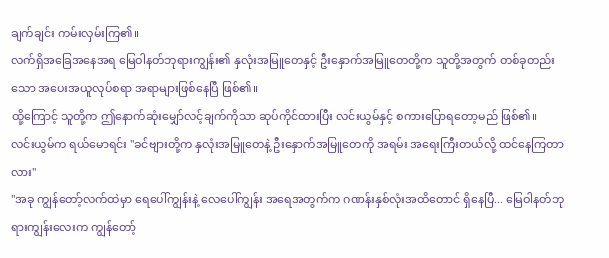ချက်ချင်း ကမ်းလှမ်းကြ၏။
လက်ရှိအခြေအနေအရ မြေဝါနတ်ဘုရားကျွန်း၏ နှလုံးအမြူတေနှင့် ဦးနှောက်အမြူတေတို့က သူတို့အတွက် တစ်ခုတည်းသော အပေးအယူလုပ်စရာ အရာများဖြစ်နေပြီ ဖြစ်၏။
ထို့ကြောင့် သူတို့က ဤနောက်ဆုံးမျှော်လင့်ချက်ကိုသာ ဆုပ်ကိုင်ထားပြီး လင်းယွမ်နှင့် စကားပြောရတော့မည် ဖြစ်၏။
လင်းယွမ်က ရယ်မောရင်း "ခင်ဗျားတို့က နှလုံးအမြူတေနဲ့ ဦးနှောက်အမြူတေကို အရမ်း အရေးကြီးတယ်လို့ ထင်နေကြတာလား"
"အခု ကျွန်တော့်လက်ထဲမှာ ရေပေါ်ကျွန်းနဲ့ လေပေါ်ကျွန်း အရေအတွက်က ဂဏန်းနှစ်လုံးအထိတောင် ရှိနေပြီ... မြေဝါနတ်ဘုရားကျွန်းလေးက ကျွန်တော့်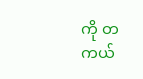ကို တကယ်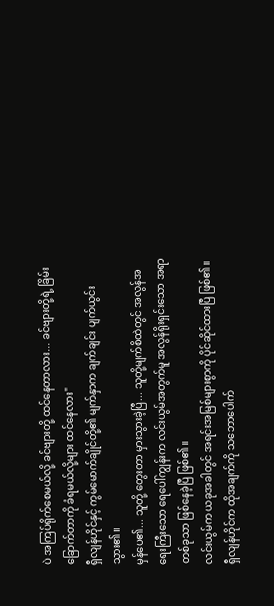ပဲ အကြပ်ရိုက်စေမယ်လို့ ခင်ဗျားတို့ ထင်နေတာလား... ခင်ဗျားတို့ရဲ့ ခြိမ်းခြောက်တာကို ခံရမယ်လို့များ ထင်နေလား"
ရှီလျန်ဟိုင်နှင့် ကွမ်မောက်ချိုင်တို့၏ မျက်နှာက ချက်ချင်း ပျက်ယွင်းသွား၏။
မှန်ပေ၏... သူတို့ တွေးတာ မှားသွားခဲ့ပြီ... သူတို့မျက်စိထဲတွင် အလွန်အရေးကြီးသော ရေပေါ်ကျွန်းက လင်းယွမ်အတွက်မူ အလွန်ရိုးရှင်းသော အရာတစ်ခုသာ ဖြစ်နေခဲ့ပြီ ဖြစ်၏။
လင်းယွမ်က ယခုအခါတွင် အရင်းအမြစ်များစွာကို ပိုင်ဆိုင်ထားပြီ ဖြစ်၏။
ရှီလျန်ဟိုင်က ထိုအချက်ကို သဘောပေါက်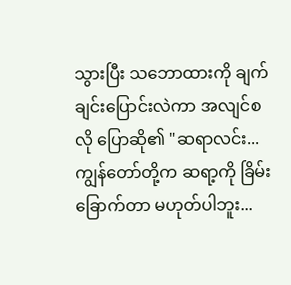သွားပြီး သဘောထားကို ချက်ချင်းပြောင်းလဲကာ အလျင်စလို ပြောဆို၏ "ဆရာလင်း... ကျွန်တော်တို့က ဆရာ့ကို ခြိမ်းခြောက်တာ မဟုတ်ပါဘူး...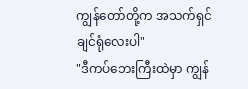ကျွန်တော်တို့က အသက်ရှင်ချင်ရုံလေးပါ"
"ဒီကပ်ဘေးကြီးထဲမှာ ကျွန်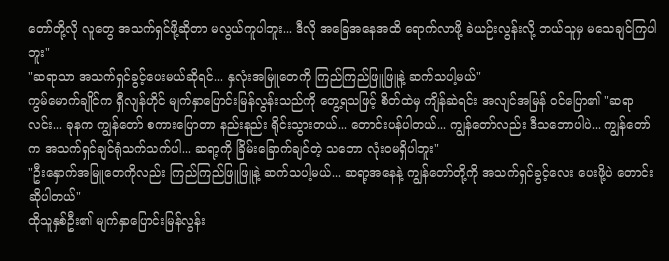တော်တို့လို လူတွေ အသက်ရှင်ဖို့ဆိုတာ မလွယ်ကူပါဘူး... ဒီလို အခြေအနေအထိ ရောက်လာဖို့ ခဲယဉ်းလွန်းလို့ ဘယ်သူမှ မသေချင်ကြပါဘူး"
"ဆရာသာ အသက်ရှင်ခွင့်ပေးမယ်ဆိုရင်... နှလုံးအမြူတေကို ကြည်ကြည်ဖြူဖြူနဲ့ ဆက်သပါ့မယ်"
ကွမ်မောက်ချိုင်က ရှီလျန်ဟိုင် မျက်နှာပြောင်းမြန်လွန်းသည်ကို တွေ့ရသဖြင့် စိတ်ထဲမှ ကျိန်ဆဲရင်း အလျင်အမြန် ဝင်ပြော၏ "ဆရာလင်း... ခုနက ကျွန်တော် စကားပြောတာ နည်းနည်း ရိုင်းသွားတယ်... တောင်းပန်ပါတယ်... ကျွန်တော်လည်း ဒီသဘောပါပဲ... ကျွန်တော်က အသက်ရှင်ချင်ရုံသက်သက်ပါ... ဆရာ့ကို ခြိမ်းခြောက်ချင်တဲ့ သဘော လုံးဝမရှိပါဘူး"
"ဦးနှောက်အမြူတေကိုလည်း ကြည်ကြည်ဖြူဖြူနဲ့ ဆက်သပါ့မယ်... ဆရာ့အနေနဲ့ ကျွန်တော်တို့ကို အသက်ရှင်ခွင့်လေး ပေးဖို့ပဲ တောင်းဆိုပါတယ်"
ထိုသူနှစ်ဦး၏ မျက်နှာပြောင်းမြန်လွန်း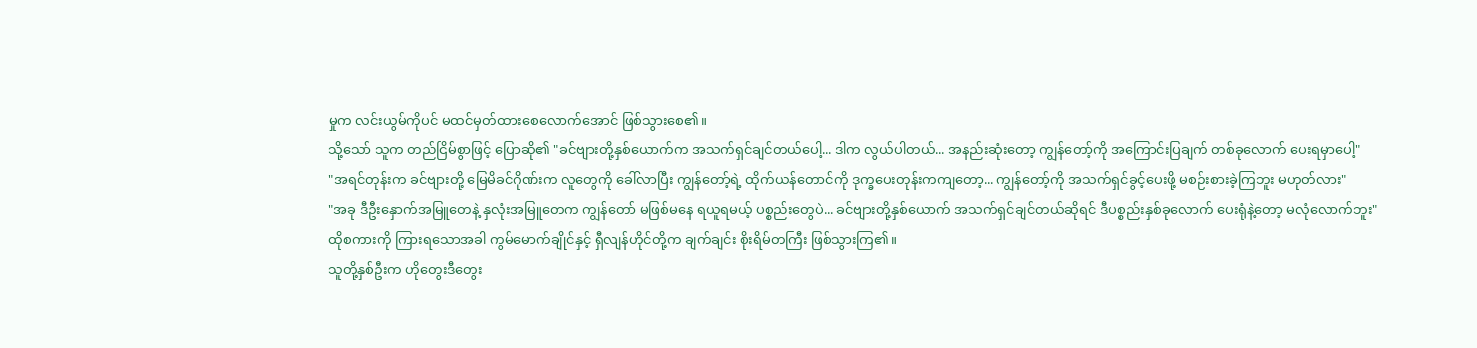မှုက လင်းယွမ်ကိုပင် မထင်မှတ်ထားစေလောက်အောင် ဖြစ်သွားစေ၏။
သို့သော် သူက တည်ငြိမ်စွာဖြင့် ပြောဆို၏ "ခင်ဗျားတို့နှစ်ယောက်က အသက်ရှင်ချင်တယ်ပေါ့... ဒါက လွယ်ပါတယ်... အနည်းဆုံးတော့ ကျွန်တော့်ကို အကြောင်းပြချက် တစ်ခုလောက် ပေးရမှာပေါ့"
"အရင်တုန်းက ခင်ဗျားတို့ မြေမိခင်ဂိုဏ်းက လူတွေကို ခေါ်လာပြီး ကျွန်တော့်ရဲ့ ထိုက်ယန်တောင်ကို ဒုက္ခပေးတုန်းကကျတော့... ကျွန်တော့်ကို အသက်ရှင်ခွင့်ပေးဖို့ မစဉ်းစားခဲ့ကြဘူး မဟုတ်လား"
"အခု ဒီဦးနှောက်အမြူတေနဲ့ နှလုံးအမြူတေက ကျွန်တော် မဖြစ်မနေ ရယူရမယ့် ပစ္စည်းတွေပဲ... ခင်ဗျားတို့နှစ်ယောက် အသက်ရှင်ချင်တယ်ဆိုရင် ဒီပစ္စည်းနှစ်ခုလောက် ပေးရုံနဲ့တော့ မလုံလောက်ဘူး"
ထိုစကားကို ကြားရသောအခါ ကွမ်မောက်ချိုင်နှင့် ရှီလျန်ဟိုင်တို့က ချက်ချင်း စိုးရိမ်တကြီး ဖြစ်သွားကြ၏။
သူတို့နှစ်ဦးက ဟိုတွေးဒီတွေး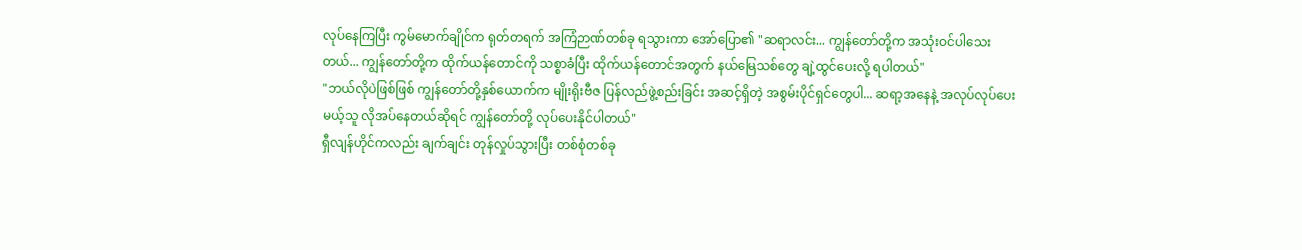လုပ်နေကြပြီး ကွမ်မောက်ချိုင်က ရုတ်တရက် အကြံဉာဏ်တစ်ခု ရသွားကာ အော်ပြော၏ "ဆရာလင်း... ကျွန်တော်တို့က အသုံးဝင်ပါသေးတယ်... ကျွန်တော်တို့က ထိုက်ယန်တောင်ကို သစ္စာခံပြီး ထိုက်ယန်တောင်အတွက် နယ်မြေသစ်တွေ ချဲ့ထွင်ပေးလို့ ရပါတယ်"
"ဘယ်လိုပဲဖြစ်ဖြစ် ကျွန်တော်တို့နှစ်ယောက်က မျိုးရိုးဗီဇ ပြန်လည်ဖွဲ့စည်းခြင်း အဆင့်ရှိတဲ့ အစွမ်းပိုင်ရှင်တွေပါ... ဆရာ့အနေနဲ့ အလုပ်လုပ်ပေးမယ့်သူ လိုအပ်နေတယ်ဆိုရင် ကျွန်တော်တို့ လုပ်ပေးနိုင်ပါတယ်"
ရှီလျန်ဟိုင်ကလည်း ချက်ချင်း တုန်လှုပ်သွားပြီး တစ်စုံတစ်ခု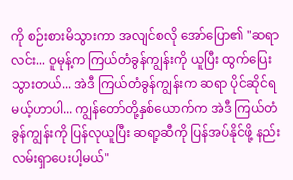ကို စဉ်းစားမိသွားကာ အလျင်စလို အော်ပြော၏ "ဆရာလင်း... ဝူမုန့်က ကြယ်တံခွန်ကျွန်းကို ယူပြီး ထွက်ပြေးသွားတယ်... အဲဒီ ကြယ်တံခွန်ကျွန်းက ဆရာ ပိုင်ဆိုင်ရမယ့်ဟာပါ... ကျွန်တော်တို့နှစ်ယောက်က အဲဒီ ကြယ်တံခွန်ကျွန်းကို ပြန်လုယူပြီး ဆရာ့ဆီကို ပြန်အပ်နိုင်ဖို့ နည်းလမ်းရှာပေးပါ့မယ်"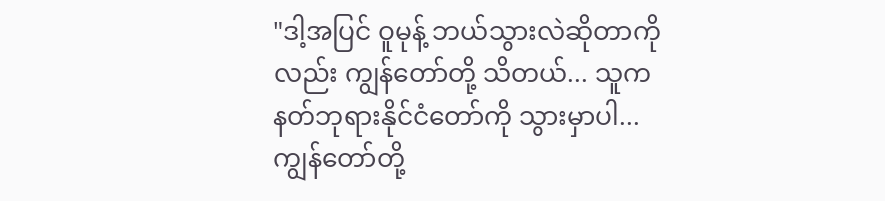"ဒါ့အပြင် ဝူမုန့် ဘယ်သွားလဲဆိုတာကိုလည်း ကျွန်တော်တို့ သိတယ်... သူက နတ်ဘုရားနိုင်ငံတော်ကို သွားမှာပါ... ကျွန်တော်တို့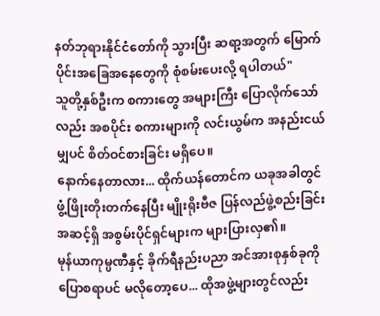နတ်ဘုရားနိုင်ငံတော်ကို သွားပြီး ဆရာ့အတွက် မြောက်ပိုင်းအခြေအနေတွေကို စုံစမ်းပေးလို့ ရပါတယ်"
သူတို့နှစ်ဦးက စကားတွေ အများကြီး ပြောလိုက်သော်လည်း အစပိုင်း စကားများကို လင်းယွမ်က အနည်းငယ်မျှပင် စိတ်ဝင်စားခြင်း မရှိပေ။
နောက်နေတာလား... ထိုက်ယန်တောင်က ယခုအခါတွင် ဖွံ့ဖြိုးတိုးတက်နေပြီး မျိုးရိုးဗီဇ ပြန်လည်ဖွဲ့စည်းခြင်း အဆင့်ရှိ အစွမ်းပိုင်ရှင်များက များပြားလှ၏။
မုန်ယာကုမ္ပဏီနှင့် ခိုက်ရီနည်းပညာ အင်အားစုနှစ်ခုကို ပြောစရာပင် မလိုတော့ပေ... ထိုအဖွဲ့များတွင်လည်း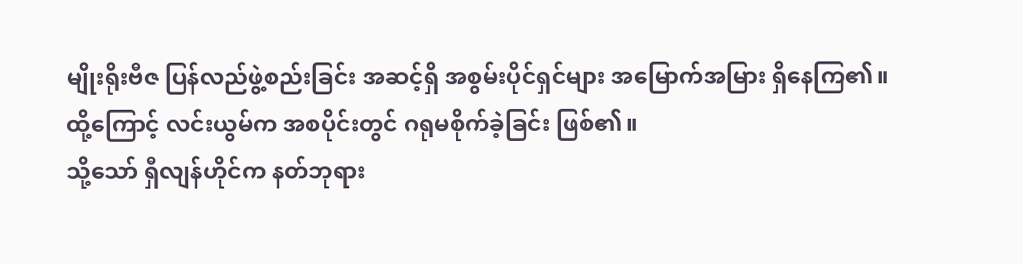မျိုးရိုးဗီဇ ပြန်လည်ဖွဲ့စည်းခြင်း အဆင့်ရှိ အစွမ်းပိုင်ရှင်များ အမြောက်အမြား ရှိနေကြ၏။
ထို့ကြောင့် လင်းယွမ်က အစပိုင်းတွင် ဂရုမစိုက်ခဲ့ခြင်း ဖြစ်၏။
သို့သော် ရှီလျန်ဟိုင်က နတ်ဘုရား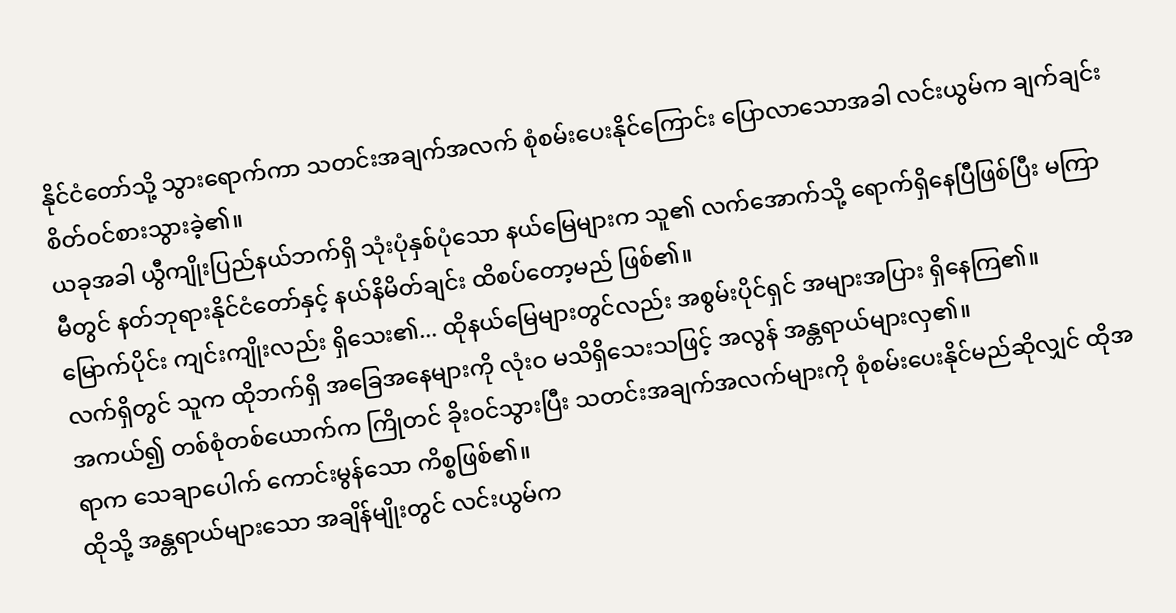နိုင်ငံတော်သို့ သွားရောက်ကာ သတင်းအချက်အလက် စုံစမ်းပေးနိုင်ကြောင်း ပြောလာသောအခါ လင်းယွမ်က ချက်ချင်း စိတ်ဝင်စားသွားခဲ့၏။
ယခုအခါ ယွီကျိုးပြည်နယ်ဘက်ရှိ သုံးပုံနှစ်ပုံသော နယ်မြေများက သူ၏ လက်အောက်သို့ ရောက်ရှိနေပြီဖြစ်ပြီး မကြာမီတွင် နတ်ဘုရားနိုင်ငံတော်နှင့် နယ်နိမိတ်ချင်း ထိစပ်တော့မည် ဖြစ်၏။
မြောက်ပိုင်း ကျင်းကျိုးလည်း ရှိသေး၏... ထိုနယ်မြေများတွင်လည်း အစွမ်းပိုင်ရှင် အများအပြား ရှိနေကြ၏။
လက်ရှိတွင် သူက ထိုဘက်ရှိ အခြေအနေများကို လုံးဝ မသိရှိသေးသဖြင့် အလွန် အန္တရာယ်များလှ၏။
အကယ်၍ တစ်စုံတစ်ယောက်က ကြိုတင် ခိုးဝင်သွားပြီး သတင်းအချက်အလက်များကို စုံစမ်းပေးနိုင်မည်ဆိုလျှင် ထိုအရာက သေချာပေါက် ကောင်းမွန်သော ကိစ္စဖြစ်၏။
ထိုသို့ အန္တရာယ်များသော အချိန်မျိုးတွင် လင်းယွမ်က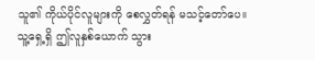သူ၏ ကိုယ်ပိုင်လူများကို စေလွှတ်ရန် မသင့်တော်ပေ။
သူ့ရှေ့ရှိ ဤလူနှစ်ယောက် သွား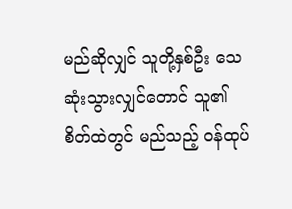မည်ဆိုလျှင် သူတို့နှစ်ဦး သေဆုံးသွားလျှင်တောင် သူ၏ စိတ်ထဲတွင် မည်သည့် ဝန်ထုပ်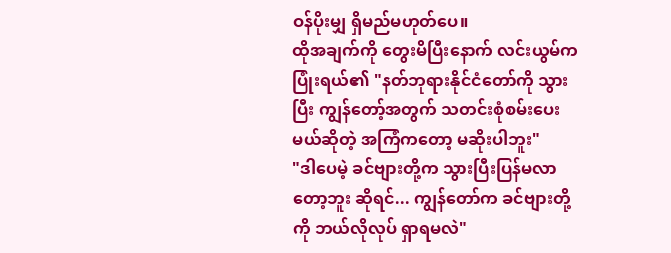ဝန်ပိုးမျှ ရှိမည်မဟုတ်ပေ။
ထိုအချက်ကို တွေးမိပြီးနောက် လင်းယွမ်က ပြုံးရယ်၏ "နတ်ဘုရားနိုင်ငံတော်ကို သွားပြီး ကျွန်တော့်အတွက် သတင်းစုံစမ်းပေးမယ်ဆိုတဲ့ အကြံကတော့ မဆိုးပါဘူး"
"ဒါပေမဲ့ ခင်ဗျားတို့က သွားပြီးပြန်မလာတော့ဘူး ဆိုရင်... ကျွန်တော်က ခင်ဗျားတို့ကို ဘယ်လိုလုပ် ရှာရမလဲ"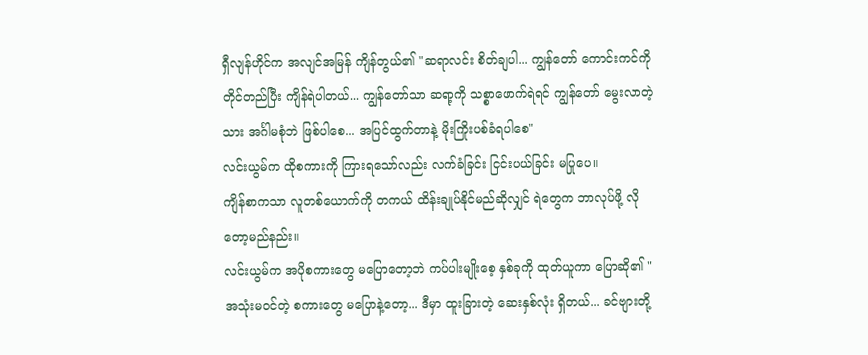ရှီလျန်ဟိုင်က အလျင်အမြန် ကျိန်တွယ်၏ "ဆရာလင်း စိတ်ချပါ... ကျွန်တော် ကောင်းကင်ကို တိုင်တည်ပြီး ကျိန်ရဲပါတယ်... ကျွန်တော်သာ ဆရာ့ကို သစ္စာဖောက်ရဲရင် ကျွန်တော် မွေးလာတဲ့သား အင်္ဂါမစုံဘဲ ဖြစ်ပါစေ... အပြင်ထွက်တာနဲ့ မိုးကြိုးပစ်ခံရပါစေ"
လင်းယွမ်က ထိုစကားကို ကြားရသော်လည်း လက်ခံခြင်း ငြင်းပယ်ခြင်း မပြုပေ။
ကျိန်စာကသာ လူတစ်ယောက်ကို တကယ် ထိန်းချုပ်နိုင်မည်ဆိုလျှင် ရဲတွေက ဘာလုပ်ဖို့ လိုတော့မည်နည်း။
လင်းယွမ်က အပိုစကားတွေ မပြောတော့ဘဲ ကပ်ပါးမျိုးစေ့ နှစ်ခုကို ထုတ်ယူကာ ပြောဆို၏ "အသုံးမဝင်တဲ့ စကားတွေ မပြောနဲ့တော့... ဒီမှာ ထူးခြားတဲ့ ဆေးနှစ်လုံး ရှိတယ်... ခင်ဗျားတို့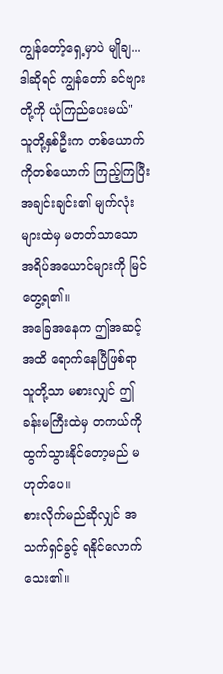ကျွန်တော့်ရှေ့မှာပဲ မျိုချ... ဒါဆိုရင် ကျွန်တော် ခင်ဗျားတို့ကို ယုံကြည်ပေးမယ်"
သူတို့နှစ်ဦးက တစ်ယောက်ကိုတစ်ယောက် ကြည့်ကြပြီး အချင်းချင်း၏ မျက်လုံးများထဲမှ မတတ်သာသော အရိပ်အယောင်များကို မြင်တွေ့ရ၏။
အခြေအနေက ဤအဆင့်အထိ ရောက်နေပြီဖြစ်ရာ သူတို့သာ မစားလျှင် ဤခန်းမကြီးထဲမှ တကယ်ကို ထွက်သွားနိုင်တော့မည် မဟုတ်ပေ။
စားလိုက်မည်ဆိုလျှင် အသက်ရှင်ခွင့် ရနိုင်လောက်သေး၏။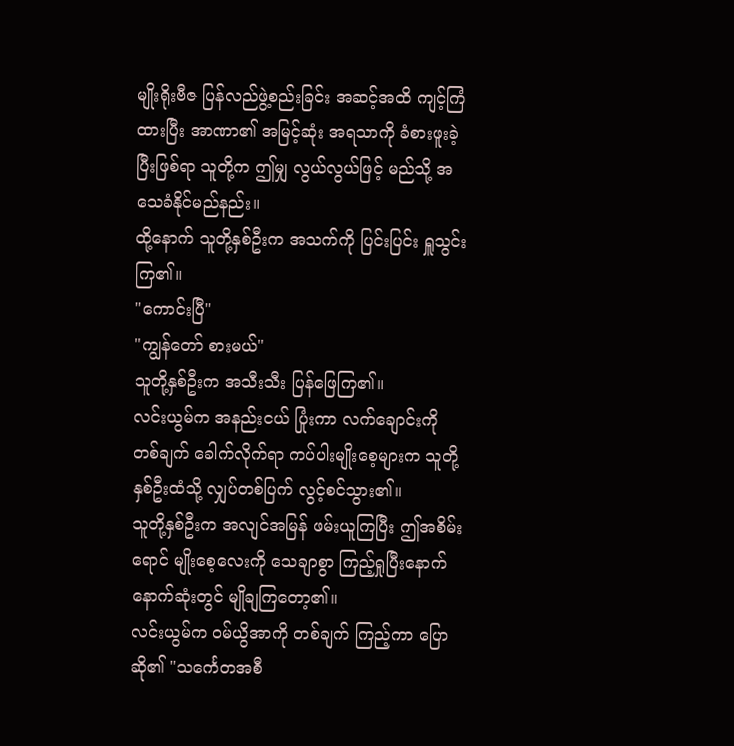မျိုးရိုးဗီဇ ပြန်လည်ဖွဲ့စည်းခြင်း အဆင့်အထိ ကျင့်ကြံထားပြီး အာဏာ၏ အမြင့်ဆုံး အရသာကို ခံစားဖူးခဲ့ပြီးဖြစ်ရာ သူတို့က ဤမျှ လွယ်လွယ်ဖြင့် မည်သို့ အသေခံနိုင်မည်နည်း။
ထို့နောက် သူတို့နှစ်ဦးက အသက်ကို ပြင်းပြင်း ရှူသွင်းကြ၏။
"ကောင်းပြီ"
"ကျွန်တော် စားမယ်"
သူတို့နှစ်ဦးက အသီးသီး ပြန်ဖြေကြ၏။
လင်းယွမ်က အနည်းငယ် ပြုံးကာ လက်ချောင်းကို တစ်ချက် ခေါက်လိုက်ရာ ကပ်ပါးမျိုးစေ့များက သူတို့နှစ်ဦးထံသို့ လျှပ်တစ်ပြက် လွင့်စင်သွား၏။
သူတို့နှစ်ဦးက အလျင်အမြန် ဖမ်းယူကြပြီး ဤအစိမ်းရောင် မျိုးစေ့လေးကို သေချာစွာ ကြည့်ရှုပြီးနောက် နောက်ဆုံးတွင် မျိုချကြတော့၏။
လင်းယွမ်က ဝမ်ယွိအာကို တစ်ချက် ကြည့်ကာ ပြောဆို၏ "သင်္ကေတအစီ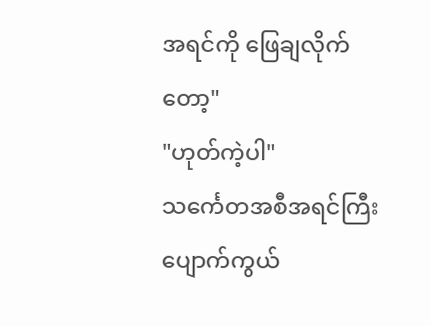အရင်ကို ဖြေချလိုက်တော့"
"ဟုတ်ကဲ့ပါ"
သင်္ကေတအစီအရင်ကြီး ပျောက်ကွယ်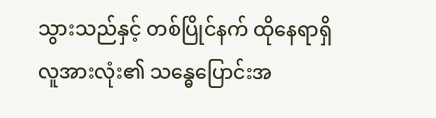သွားသည်နှင့် တစ်ပြိုင်နက် ထိုနေရာရှိ လူအားလုံး၏ သန္ဓေပြောင်းအ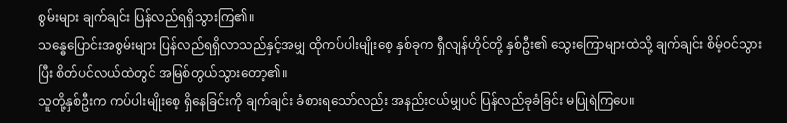စွမ်းများ ချက်ချင်း ပြန်လည်ရရှိသွားကြ၏။
သန္ဓေပြောင်းအစွမ်းများ ပြန်လည်ရရှိလာသည်နှင့်အမျှ ထိုကပ်ပါးမျိုးစေ့ နှစ်ခုက ရှီလျန်ဟိုင်တို့ နှစ်ဦး၏ သွေးကြောများထဲသို့ ချက်ချင်း စိမ့်ဝင်သွားပြီး စိတ်ပင်လယ်ထဲတွင် အမြစ်တွယ်သွားတော့၏။
သူတို့နှစ်ဦးက ကပ်ပါးမျိုးစေ့ ရှိနေခြင်းကို ချက်ချင်း ခံစားရသော်လည်း အနည်းငယ်မျှပင် ပြန်လည်ခုခံခြင်း မပြုရဲကြပေ။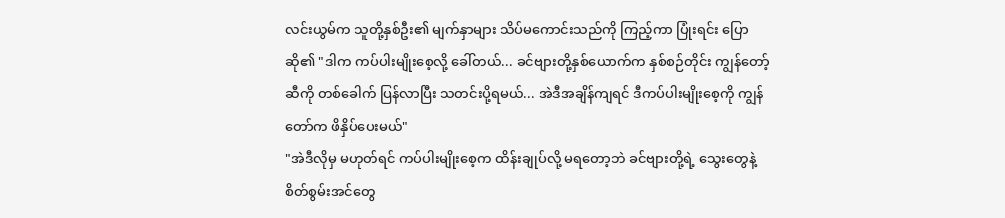လင်းယွမ်က သူတို့နှစ်ဦး၏ မျက်နှာများ သိပ်မကောင်းသည်ကို ကြည့်ကာ ပြုံးရင်း ပြောဆို၏ "ဒါက ကပ်ပါးမျိုးစေ့လို့ ခေါ်တယ်... ခင်ဗျားတို့နှစ်ယောက်က နှစ်စဉ်တိုင်း ကျွန်တော့်ဆီကို တစ်ခေါက် ပြန်လာပြီး သတင်းပို့ရမယ်... အဲဒီအချိန်ကျရင် ဒီကပ်ပါးမျိုးစေ့ကို ကျွန်တော်က ဖိနှိပ်ပေးမယ်"
"အဲဒီလိုမှ မဟုတ်ရင် ကပ်ပါးမျိုးစေ့က ထိန်းချုပ်လို့ မရတော့ဘဲ ခင်ဗျားတို့ရဲ့ သွေးတွေနဲ့ စိတ်စွမ်းအင်တွေ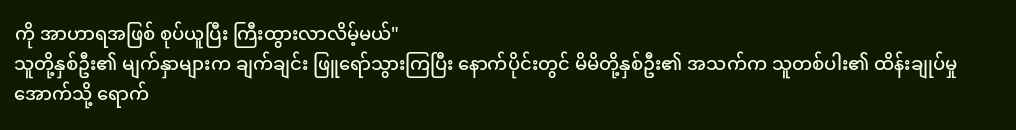ကို အာဟာရအဖြစ် စုပ်ယူပြီး ကြီးထွားလာလိမ့်မယ်"
သူတို့နှစ်ဦး၏ မျက်နှာများက ချက်ချင်း ဖြူရော်သွားကြပြီး နောက်ပိုင်းတွင် မိမိတို့နှစ်ဦး၏ အသက်က သူတစ်ပါး၏ ထိန်းချုပ်မှုအောက်သို့ ရောက်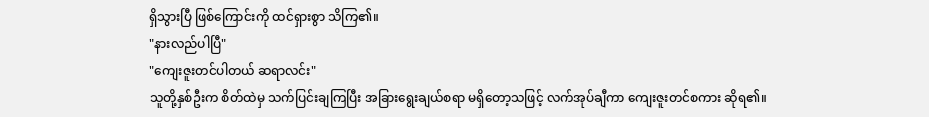ရှိသွားပြီ ဖြစ်ကြောင်းကို ထင်ရှားစွာ သိကြ၏။
"နားလည်ပါပြီ"
"ကျေးဇူးတင်ပါတယ် ဆရာလင်း"
သူတို့နှစ်ဦးက စိတ်ထဲမှ သက်ပြင်းချကြပြီး အခြားရွေးချယ်စရာ မရှိတော့သဖြင့် လက်အုပ်ချီကာ ကျေးဇူးတင်စကား ဆိုရ၏။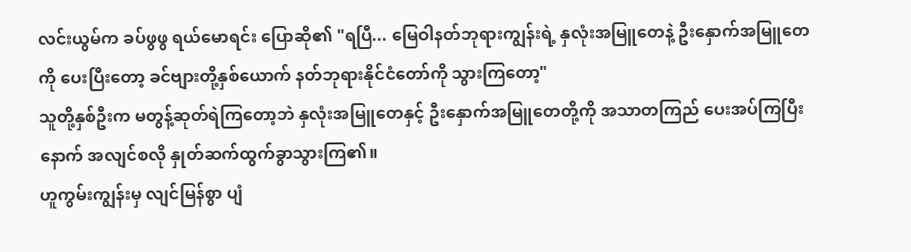လင်းယွမ်က ခပ်ဖွဖွ ရယ်မောရင်း ပြောဆို၏ "ရပြီ... မြေဝါနတ်ဘုရားကျွန်းရဲ့ နှလုံးအမြူတေနဲ့ ဦးနှောက်အမြူတေကို ပေးပြီးတော့ ခင်ဗျားတို့နှစ်ယောက် နတ်ဘုရားနိုင်ငံတော်ကို သွားကြတော့"
သူတို့နှစ်ဦးက မတွန့်ဆုတ်ရဲကြတော့ဘဲ နှလုံးအမြူတေနှင့် ဦးနှောက်အမြူတေတို့ကို အသာတကြည် ပေးအပ်ကြပြီးနောက် အလျင်စလို နှုတ်ဆက်ထွက်ခွာသွားကြ၏။
ဟူကွမ်းကျွန်းမှ လျင်မြန်စွာ ပျံ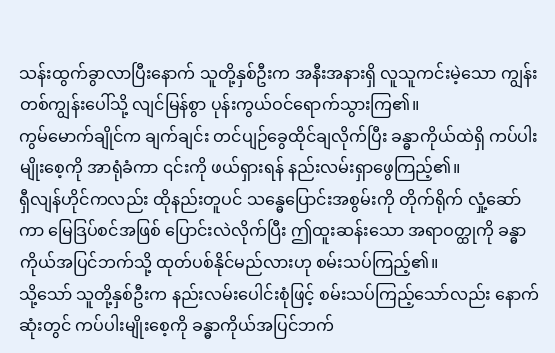သန်းထွက်ခွာလာပြီးနောက် သူတို့နှစ်ဦးက အနီးအနားရှိ လူသူကင်းမဲ့သော ကျွန်းတစ်ကျွန်းပေါ်သို့ လျင်မြန်စွာ ပုန်းကွယ်ဝင်ရောက်သွားကြ၏။
ကွမ်မောက်ချိုင်က ချက်ချင်း တင်ပျဉ်ခွေထိုင်ချလိုက်ပြီး ခန္ဓာကိုယ်ထဲရှိ ကပ်ပါးမျိုးစေ့ကို အာရုံခံကာ ၎င်းကို ဖယ်ရှားရန် နည်းလမ်းရှာဖွေကြည့်၏။
ရှီလျန်ဟိုင်ကလည်း ထိုနည်းတူပင် သန္ဓေပြောင်းအစွမ်းကို တိုက်ရိုက် လှုံ့ဆော်ကာ မြေဒြပ်စင်အဖြစ် ပြောင်းလဲလိုက်ပြီး ဤထူးဆန်းသော အရာဝတ္ထုကို ခန္ဓာကိုယ်အပြင်ဘက်သို့ ထုတ်ပစ်နိုင်မည်လားဟု စမ်းသပ်ကြည့်၏။
သို့သော် သူတို့နှစ်ဦးက နည်းလမ်းပေါင်းစုံဖြင့် စမ်းသပ်ကြည့်သော်လည်း နောက်ဆုံးတွင် ကပ်ပါးမျိုးစေ့ကို ခန္ဓာကိုယ်အပြင်ဘက်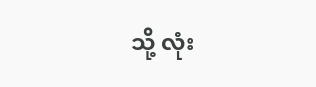သို့ လုံး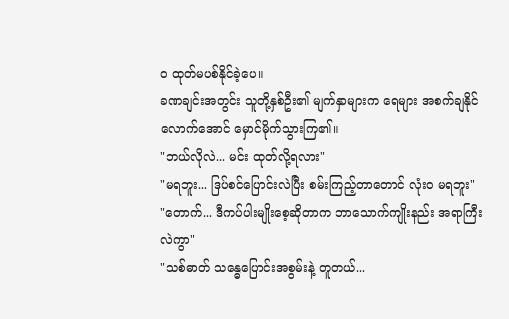ဝ ထုတ်မပစ်နိုင်ခဲ့ပေ။
ခဏချင်းအတွင်း သူတို့နှစ်ဦး၏ မျက်နှာများက ရေများ အစက်ချနိုင်လောက်အောင် မှောင်မိုက်သွားကြ၏။
"ဘယ်လိုလဲ... မင်း ထုတ်လို့ရလား"
"မရဘူး... ဒြပ်စင်ပြောင်းလဲပြီး စမ်းကြည့်တာတောင် လုံးဝ မရဘူး"
"တောက်... ဒီကပ်ပါးမျိုးစေ့ဆိုတာက ဘာသောက်ကျိုးနည်း အရာကြီးလဲကွာ"
"သစ်ဓာတ် သန္ဓေပြောင်းအစွမ်းနဲ့ တူတယ်...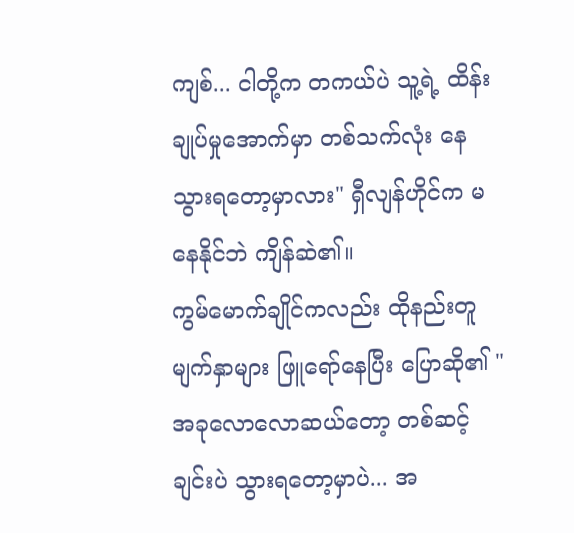ကျစ်... ငါတို့က တကယ်ပဲ သူ့ရဲ့ ထိန်းချုပ်မှုအောက်မှာ တစ်သက်လုံး နေသွားရတော့မှာလား" ရှီလျန်ဟိုင်က မနေနိုင်ဘဲ ကျိန်ဆဲ၏။
ကွမ်မောက်ချိုင်ကလည်း ထိုနည်းတူ မျက်နှာများ ဖြူရော်နေပြီး ပြောဆို၏ "အခုလောလောဆယ်တော့ တစ်ဆင့်ချင်းပဲ သွားရတော့မှာပဲ... အ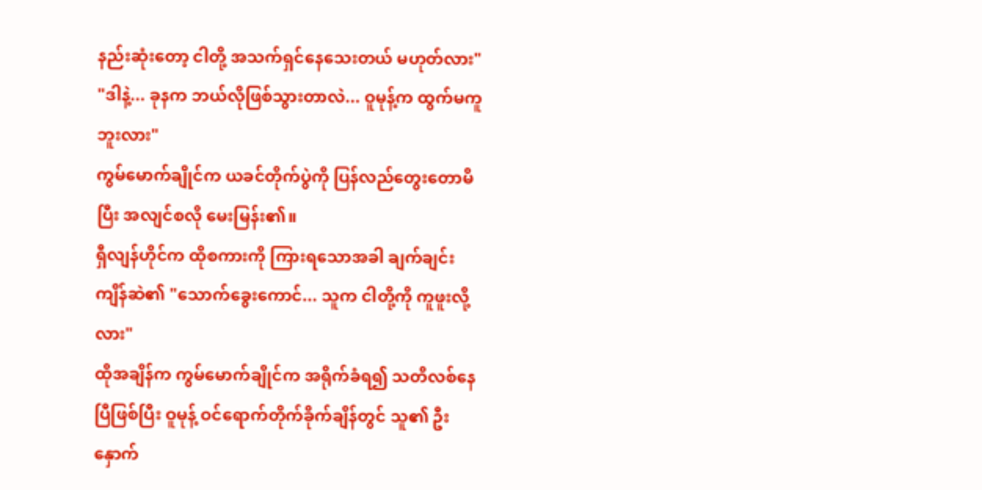နည်းဆုံးတော့ ငါတို့ အသက်ရှင်နေသေးတယ် မဟုတ်လား"
"ဒါနဲ့... ခုနက ဘယ်လိုဖြစ်သွားတာလဲ... ဝူမုန့်က ထွက်မကူဘူးလား"
ကွမ်မောက်ချိုင်က ယခင်တိုက်ပွဲကို ပြန်လည်တွေးတောမိပြီး အလျင်စလို မေးမြန်း၏။
ရှီလျန်ဟိုင်က ထိုစကားကို ကြားရသောအခါ ချက်ချင်း ကျိန်ဆဲ၏ "သောက်ခွေးကောင်... သူက ငါတို့ကို ကူဖူးလို့လား"
ထိုအချိန်က ကွမ်မောက်ချိုင်က အရိုက်ခံရ၍ သတိလစ်နေပြီဖြစ်ပြီး ဝူမုန့် ဝင်ရောက်တိုက်ခိုက်ချိန်တွင် သူ၏ ဦးနှောက်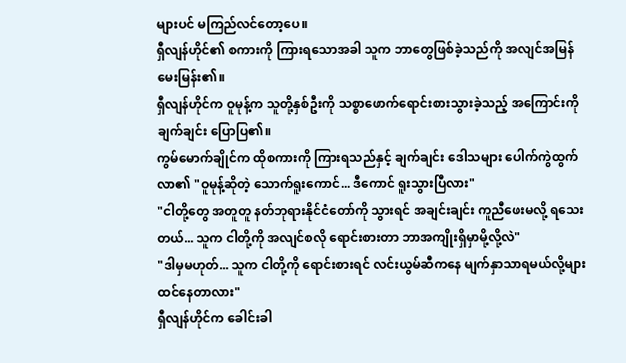များပင် မကြည်လင်တော့ပေ။
ရှီလျန်ဟိုင်၏ စကားကို ကြားရသောအခါ သူက ဘာတွေဖြစ်ခဲ့သည်ကို အလျင်အမြန် မေးမြန်း၏။
ရှီလျန်ဟိုင်က ဝူမုန့်က သူတို့နှစ်ဦးကို သစ္စာဖောက်ရောင်းစားသွားခဲ့သည့် အကြောင်းကို ချက်ချင်း ပြောပြ၏။
ကွမ်မောက်ချိုင်က ထိုစကားကို ကြားရသည်နှင့် ချက်ချင်း ဒေါသများ ပေါက်ကွဲထွက်လာ၏ "ဝူမုန့်ဆိုတဲ့ သောက်ရူးကောင်... ဒီကောင် ရူးသွားပြီလား"
"ငါတို့တွေ အတူတူ နတ်ဘုရားနိုင်ငံတော်ကို သွားရင် အချင်းချင်း ကူညီဖေးမလို့ ရသေးတယ်... သူက ငါတို့ကို အလျင်စလို ရောင်းစားတာ ဘာအကျိုးရှိမှာမို့လို့လဲ"
"ဒါမှမဟုတ်... သူက ငါတို့ကို ရောင်းစားရင် လင်းယွမ်ဆီကနေ မျက်နှာသာရမယ်လို့များ ထင်နေတာလား"
ရှီလျန်ဟိုင်က ခေါင်းခါ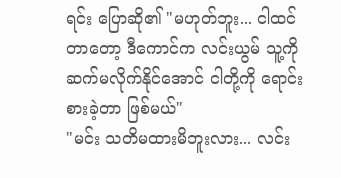ရင်း ပြောဆို၏ "မဟုတ်ဘူး... ငါထင်တာတော့ ဒီကောင်က လင်းယွမ် သူ့ကို ဆက်မလိုက်နိုင်အောင် ငါတို့ကို ရောင်းစားခဲ့တာ ဖြစ်မယ်"
"မင်း သတိမထားမိဘူးလား... လင်း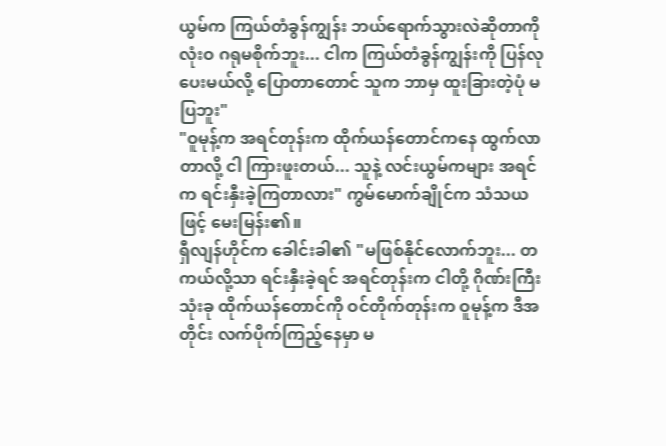ယွမ်က ကြယ်တံခွန်ကျွန်း ဘယ်ရောက်သွားလဲဆိုတာကို လုံးဝ ဂရုမစိုက်ဘူး... ငါက ကြယ်တံခွန်ကျွန်းကို ပြန်လုပေးမယ်လို့ ပြောတာတောင် သူက ဘာမှ ထူးခြားတဲ့ပုံ မပြဘူး"
"ဝူမုန့်က အရင်တုန်းက ထိုက်ယန်တောင်ကနေ ထွက်လာတာလို့ ငါ ကြားဖူးတယ်... သူနဲ့ လင်းယွမ်ကများ အရင်က ရင်းနှီးခဲ့ကြတာလား" ကွမ်မောက်ချိုင်က သံသယဖြင့် မေးမြန်း၏။
ရှီလျန်ဟိုင်က ခေါင်းခါ၏ "မဖြစ်နိုင်လောက်ဘူး... တကယ်လို့သာ ရင်းနှီးခဲ့ရင် အရင်တုန်းက ငါတို့ ဂိုဏ်းကြီးသုံးခု ထိုက်ယန်တောင်ကို ဝင်တိုက်တုန်းက ဝူမုန့်က ဒီအတိုင်း လက်ပိုက်ကြည့်နေမှာ မ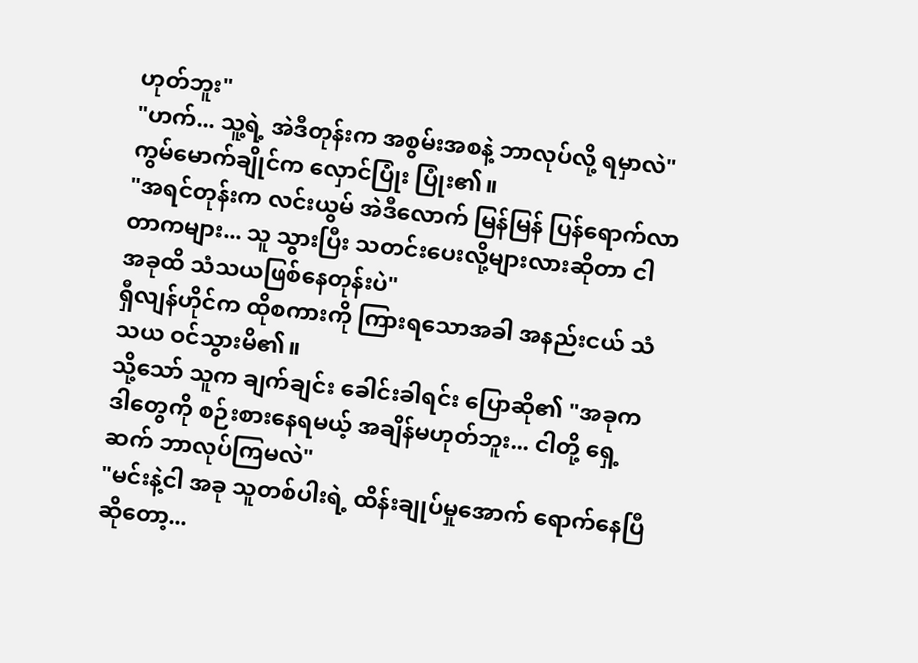ဟုတ်ဘူး"
"ဟက်... သူ့ရဲ့ အဲဒီတုန်းက အစွမ်းအစနဲ့ ဘာလုပ်လို့ ရမှာလဲ" ကွမ်မောက်ချိုင်က လှောင်ပြုံး ပြုံး၏။
"အရင်တုန်းက လင်းယွမ် အဲဒီလောက် မြန်မြန် ပြန်ရောက်လာတာကများ... သူ သွားပြီး သတင်းပေးလို့များလားဆိုတာ ငါ အခုထိ သံသယဖြစ်နေတုန်းပဲ"
ရှီလျန်ဟိုင်က ထိုစကားကို ကြားရသောအခါ အနည်းငယ် သံသယ ဝင်သွားမိ၏။
သို့သော် သူက ချက်ချင်း ခေါင်းခါရင်း ပြောဆို၏ "အခုက ဒါတွေကို စဉ်းစားနေရမယ့် အချိန်မဟုတ်ဘူး... ငါတို့ ရှေ့ဆက် ဘာလုပ်ကြမလဲ"
"မင်းနဲ့ငါ အခု သူတစ်ပါးရဲ့ ထိန်းချုပ်မှုအောက် ရောက်နေပြီဆိုတော့...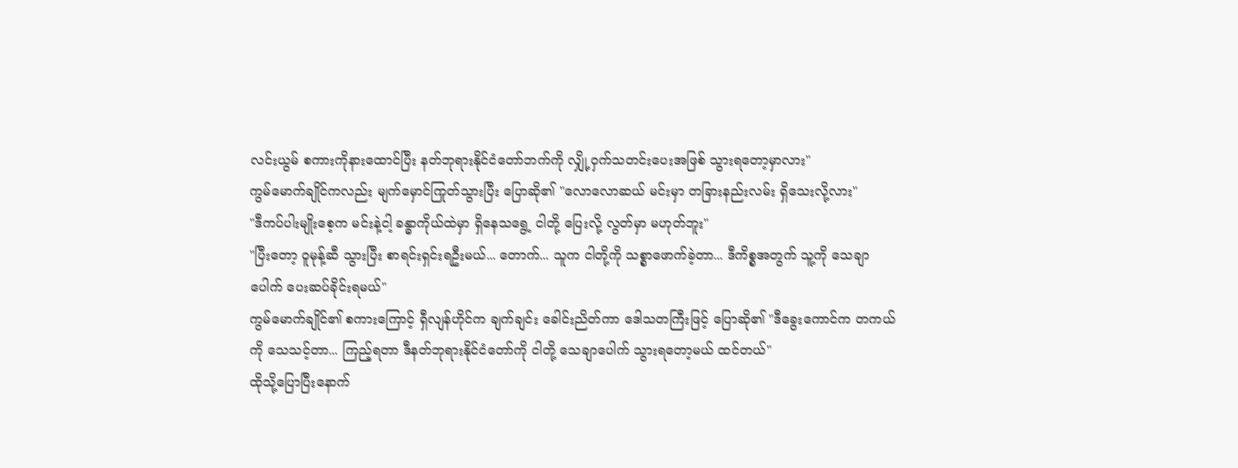လင်းယွမ် စကားကိုနားထောင်ပြီး နတ်ဘုရားနိုင်ငံတော်ဘက်ကို လျှို့ဝှက်သတင်းပေးအဖြစ် သွားရတော့မှာလား"
ကွမ်မောက်ချိုင်ကလည်း မျက်မှောင်ကြုတ်သွားပြီး ပြောဆို၏ "လောလောဆယ် မင်းမှာ တခြားနည်းလမ်း ရှိသေးလို့လား"
"ဒီကပ်ပါးမျိုးစေ့က မင်းနဲ့ငါ့ ခန္ဓာကိုယ်ထဲမှာ ရှိနေသရွေ့ ငါတို့ ပြေးလို့ လွတ်မှာ မဟုတ်ဘူး"
"ပြီးတော့ ဝူမုန့်ဆီ သွားပြီး စာရင်းရှင်းရဦးမယ်... တောက်... သူက ငါတို့ကို သစ္စာဖောက်ခဲ့တာ... ဒီကိစ္စအတွက် သူ့ကို သေချာပေါက် ပေးဆပ်ခိုင်းရမယ်"
ကွမ်မောက်ချိုင်၏ စကားကြောင့် ရှီလျန်ဟိုင်က ချက်ချင်း ခေါင်းညိတ်ကာ ဒေါသတကြီးဖြင့် ပြောဆို၏ "ဒီခွေးကောင်က တကယ်ကို သေသင့်တာ... ကြည့်ရတာ ဒီနတ်ဘုရားနိုင်ငံတော်ကို ငါတို့ သေချာပေါက် သွားရတော့မယ် ထင်တယ်"
ထိုသို့ပြောပြီးနောက်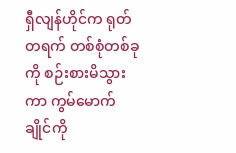ရှီလျန်ဟိုင်က ရုတ်တရက် တစ်စုံတစ်ခုကို စဉ်းစားမိသွားကာ ကွမ်မောက်ချိုင်ကို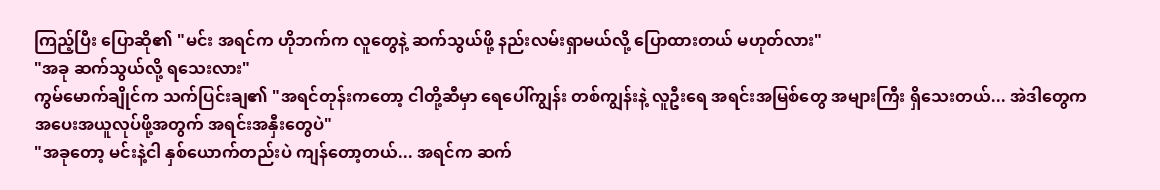ကြည့်ပြီး ပြောဆို၏ "မင်း အရင်က ဟိုဘက်က လူတွေနဲ့ ဆက်သွယ်ဖို့ နည်းလမ်းရှာမယ်လို့ ပြောထားတယ် မဟုတ်လား"
"အခု ဆက်သွယ်လို့ ရသေးလား"
ကွမ်မောက်ချိုင်က သက်ပြင်းချ၏ "အရင်တုန်းကတော့ ငါတို့ဆီမှာ ရေပေါ်ကျွန်း တစ်ကျွန်းနဲ့ လူဦးရေ အရင်းအမြစ်တွေ အများကြီး ရှိသေးတယ်... အဲဒါတွေက အပေးအယူလုပ်ဖို့အတွက် အရင်းအနှီးတွေပဲ"
"အခုတော့ မင်းနဲ့ငါ နှစ်ယောက်တည်းပဲ ကျန်တော့တယ်... အရင်က ဆက်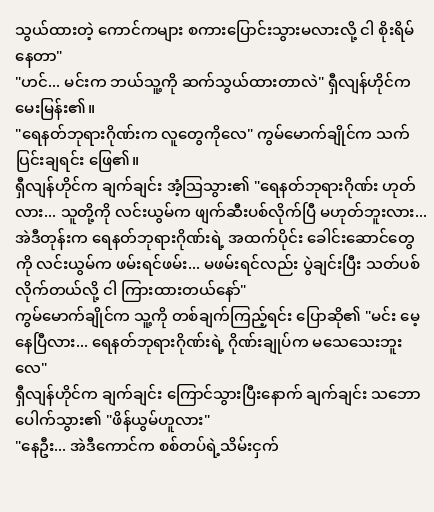သွယ်ထားတဲ့ ကောင်ကများ စကားပြောင်းသွားမလားလို့ ငါ စိုးရိမ်နေတာ"
"ဟင်... မင်းက ဘယ်သူ့ကို ဆက်သွယ်ထားတာလဲ" ရှီလျန်ဟိုင်က မေးမြန်း၏။
"ရေနတ်ဘုရားဂိုဏ်းက လူတွေကိုလေ" ကွမ်မောက်ချိုင်က သက်ပြင်းချရင်း ဖြေ၏။
ရှီလျန်ဟိုင်က ချက်ချင်း အံ့သြသွား၏ "ရေနတ်ဘုရားဂိုဏ်း ဟုတ်လား... သူတို့ကို လင်းယွမ်က ဖျက်ဆီးပစ်လိုက်ပြီ မဟုတ်ဘူးလား... အဲဒီတုန်းက ရေနတ်ဘုရားဂိုဏ်းရဲ့ အထက်ပိုင်း ခေါင်းဆောင်တွေကို လင်းယွမ်က ဖမ်းရင်ဖမ်း... မဖမ်းရင်လည်း ပွဲချင်းပြီး သတ်ပစ်လိုက်တယ်လို့ ငါ ကြားထားတယ်နော်"
ကွမ်မောက်ချိုင်က သူ့ကို တစ်ချက်ကြည့်ရင်း ပြောဆို၏ "မင်း မေ့နေပြီလား... ရေနတ်ဘုရားဂိုဏ်းရဲ့ ဂိုဏ်းချုပ်က မသေသေးဘူးလေ"
ရှီလျန်ဟိုင်က ချက်ချင်း ကြောင်သွားပြီးနောက် ချက်ချင်း သဘောပေါက်သွား၏ "ဖိန်ယွမ်ဟူလား"
"နေဦး... အဲဒီကောင်က စစ်တပ်ရဲ့သိမ်းငှက်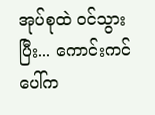အုပ်စုထဲ ဝင်သွားပြီး... ကောင်းကင်ပေါ်က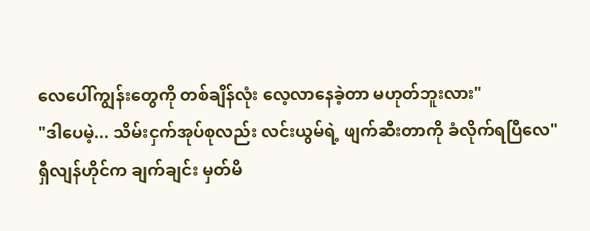လေပေါ်ကျွန်းတွေကို တစ်ချိန်လုံး လေ့လာနေခဲ့တာ မဟုတ်ဘူးလား"
"ဒါပေမဲ့... သိမ်းငှက်အုပ်စုလည်း လင်းယွမ်ရဲ့ ဖျက်ဆီးတာကို ခံလိုက်ရပြီလေ"
ရှီလျန်ဟိုင်က ချက်ချင်း မှတ်မိ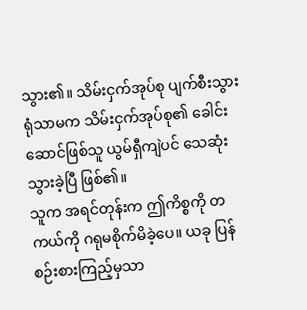သွား၏။ သိမ်းငှက်အုပ်စု ပျက်စီးသွားရုံသာမက သိမ်းငှက်အုပ်စု၏ ခေါင်းဆောင်ဖြစ်သူ ယွမ်ရှီကျဲပင် သေဆုံးသွားခဲ့ပြီ ဖြစ်၏။
သူက အရင်တုန်းက ဤကိစ္စကို တကယ်ကို ဂရုမစိုက်မိခဲ့ပေ။ ယခု ပြန်စဉ်းစားကြည့်မှသာ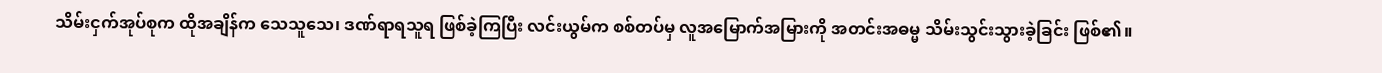သိမ်းငှက်အုပ်စုက ထိုအချိန်က သေသူသေ၊ ဒဏ်ရာရသူရ ဖြစ်ခဲ့ကြပြီး လင်းယွမ်က စစ်တပ်မှ လူအမြောက်အမြားကို အတင်းအဓမ္မ သိမ်းသွင်းသွားခဲ့ခြင်း ဖြစ်၏။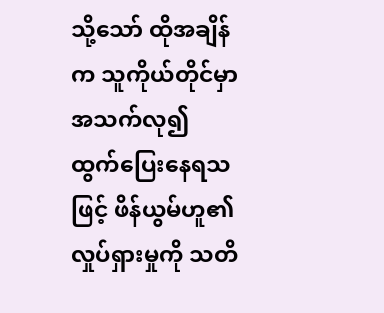သို့သော် ထိုအချိန်က သူကိုယ်တိုင်မှာ အသက်လု၍ ထွက်ပြေးနေရသဖြင့် ဖိန်ယွမ်ဟူ၏ လှုပ်ရှားမှုကို သတိ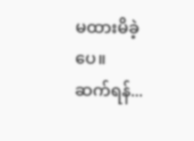မထားမိခဲ့ပေ။
ဆက်ရန်...